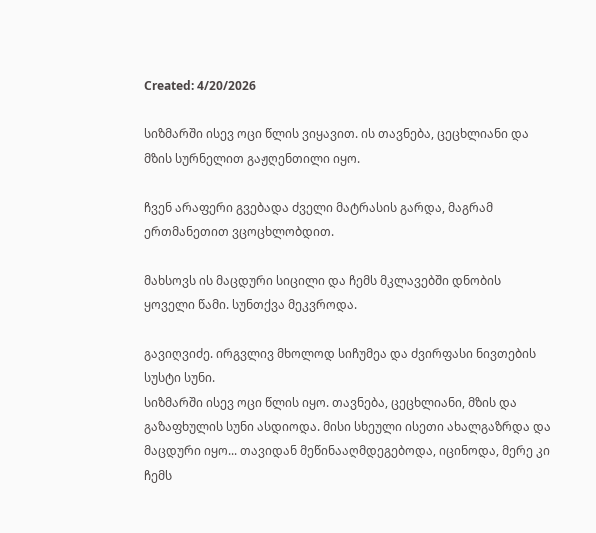Created: 4/20/2026

სიზმარში ისევ ოცი წლის ვიყავით. ის თავნება, ცეცხლიანი და მზის სურნელით გაჟღენთილი იყო.

ჩვენ არაფერი გვებადა ძველი მატრასის გარდა, მაგრამ ერთმანეთით ვცოცხლობდით.

მახსოვს ის მაცდური სიცილი და ჩემს მკლავებში დნობის ყოველი წამი. სუნთქვა მეკვროდა.

გავიღვიძე. ირგვლივ მხოლოდ სიჩუმეა და ძვირფასი ნივთების სუსტი სუნი.
სიზმარში ისევ ოცი წლის იყო. თავნება, ცეცხლიანი, მზის და გაზაფხულის სუნი ასდიოდა. მისი სხეული ისეთი ახალგაზრდა და მაცდური იყო... თავიდან მეწინააღმდეგებოდა, იცინოდა, მერე კი ჩემს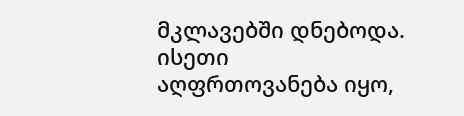მკლავებში დნებოდა. ისეთი აღფრთოვანება იყო,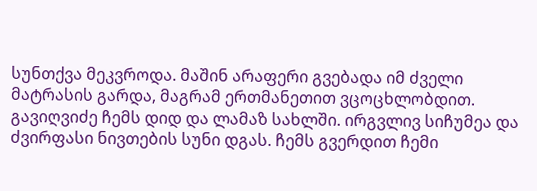სუნთქვა მეკვროდა. მაშინ არაფერი გვებადა იმ ძველი მატრასის გარდა, მაგრამ ერთმანეთით ვცოცხლობდით. გავიღვიძე ჩემს დიდ და ლამაზ სახლში. ირგვლივ სიჩუმეა და ძვირფასი ნივთების სუნი დგას. ჩემს გვერდით ჩემი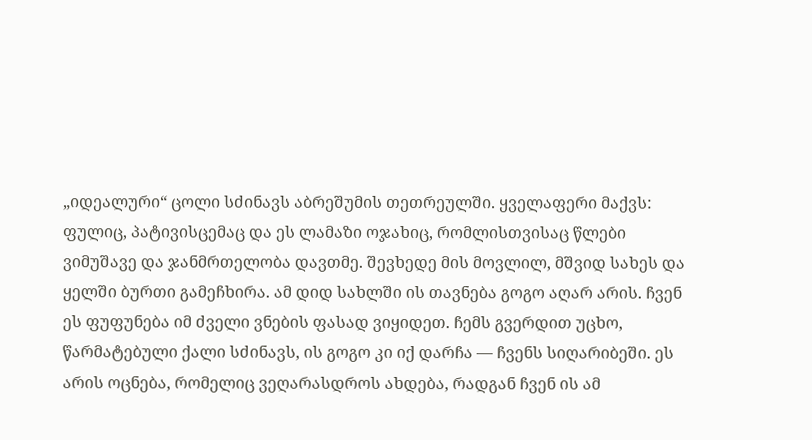„იდეალური“ ცოლი სძინავს აბრეშუმის თეთრეულში. ყველაფერი მაქვს: ფულიც, პატივისცემაც და ეს ლამაზი ოჯახიც, რომლისთვისაც წლები ვიმუშავე და ჯანმრთელობა დავთმე. შევხედე მის მოვლილ, მშვიდ სახეს და ყელში ბურთი გამეჩხირა. ამ დიდ სახლში ის თავნება გოგო აღარ არის. ჩვენ ეს ფუფუნება იმ ძველი ვნების ფასად ვიყიდეთ. ჩემს გვერდით უცხო, წარმატებული ქალი სძინავს, ის გოგო კი იქ დარჩა — ჩვენს სიღარიბეში. ეს არის ოცნება, რომელიც ვეღარასდროს ახდება, რადგან ჩვენ ის ამ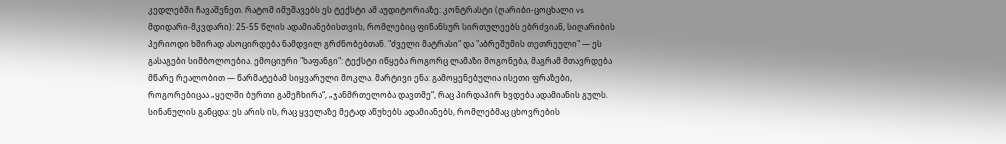კედლებში ჩავაშენეთ. რატომ იმუშავებს ეს ტექსტი ამ აუდიტორიაზე: კონტრასტი (ღარიბი-ცოცხალი vs მდიდარი-მკვდარი): 25-55 წლის ადამიანებისთვის, რომლებიც ფინანსურ სირთულეებს ებრძვიან, სიღარიბის პერიოდი ხშირად ასოცირდება ნამდვილ გრძნობებთან. "ძველი მატრასი" და "აბრეშუმის თეთრეული" — ეს გასაგები სიმბოლოებია. ემოციური "ხაფანგი": ტექსტი იწყება როგორც ლამაზი მოგონება, მაგრამ მთავრდება მწარე რეალობით — წარმატებამ სიყვარული მოკლა. მარტივი ენა: გამოყენებულია ისეთი ფრაზები, როგორებიცაა „ყელში ბურთი გამეჩხირა“, „ჯანმრთელობა დავთმე“, რაც პირდაპირ ხვდება ადამიანის გულს. სინანულის განცდა: ეს არის ის, რაც ყველაზე მეტად აწუხებს ადამიანებს, რომლებმაც ცხოვრების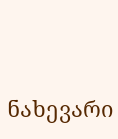ნახევარი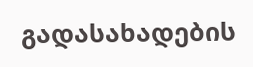გადასახადების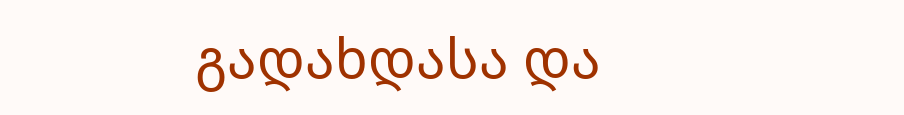გადახდასა და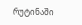რუტინაში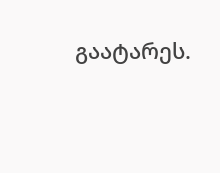გაატარეს.